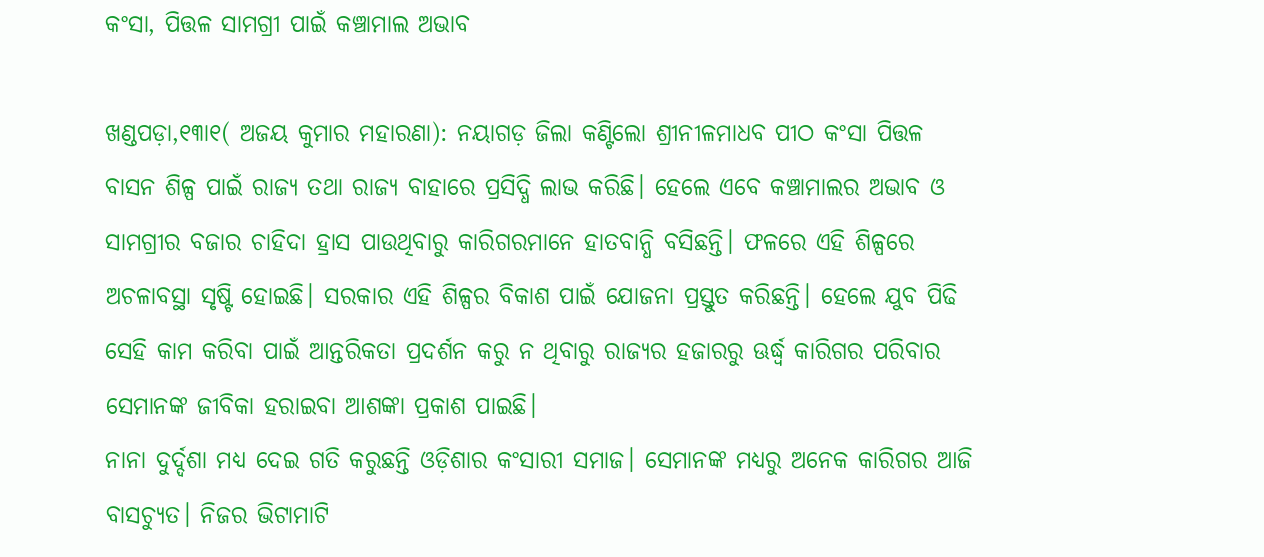କଂସା, ପିତ୍ତଳ ସାମଗ୍ରୀ ପାଇଁ କଞ୍ଚାମାଲ ଅଭାବ

ଖଣ୍ଡପଡ଼ା,୧୩ା୧( ଅଜୟ କୁମାର ମହାରଣା): ନୟାଗଡ଼ ଜିଲା କଣ୍ଟିଲୋ ଶ୍ରୀନୀଳମାଧବ ପୀଠ କଂସା ପିତ୍ତଳ ବାସନ ଶିଳ୍ପ ପାଇଁ ରାଜ୍ୟ ତଥା ରାଜ୍ୟ ବାହାରେ ପ୍ରସିଦ୍ଧି ଲାଭ କରିଛି। ହେଲେ ଏବେ କଞ୍ଚାମାଲର ଅଭାବ ଓ ସାମଗ୍ରୀର ବଜାର ଚାହିଦା ହ୍ରାସ ପାଉଥିବାରୁ କାରିଗରମାନେ ହାତବାନ୍ଧି ବସିଛନ୍ତି। ଫଳରେ ଏହି ଶିଳ୍ପରେ ଅଚଳାବସ୍ଥା ସୃଷ୍ଟି ହୋଇଛି। ସରକାର ଏହି ଶିଳ୍ପର ବିକାଶ ପାଇଁ ଯୋଜନା ପ୍ରସ୍ତୁତ କରିଛନ୍ତି। ହେଲେ ଯୁବ ପିଢି ସେହି କାମ କରିବା ପାଇଁ ଆନ୍ତରିକତା ପ୍ରଦର୍ଶନ କରୁ ନ ଥିବାରୁ ରାଜ୍ୟର ହଜାରରୁ ଊର୍ଦ୍ଧ୍ୱ କାରିଗର ପରିବାର ସେମାନଙ୍କ ଜୀବିକା ହରାଇବା ଆଶଙ୍କା ପ୍ରକାଶ ପାଇଛି।
ନାନା ଦୁର୍ଦ୍ଦଶା ମଧ୍ୟ ଦେଇ ଗତି କରୁଛନ୍ତି ଓଡ଼ିଶାର କଂସାରୀ ସମାଜ। ସେମାନଙ୍କ ମଧ୍ୟରୁ ଅନେକ କାରିଗର ଆଜି ବାସଚ୍ୟୁତ। ନିଜର ଭିଟାମାଟି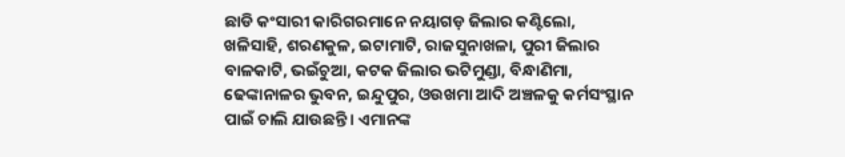ଛାଡି କଂସାରୀ କାରିଗରମାନେ ନୟାଗଡ଼ ଜିଲାର କଣ୍ଟିଲୋ, ଖଳିସାହି, ଶରଣକୁଳ, ଇଟାମାଟି, ରାଜସୁନାଖଳା, ପୁରୀ ଜିଲାର ବାଳକାଟି, ଭଇଁଚୁଆ, କଟକ ଜିଲାର ଭଟିମୁଣ୍ଡା, ବିନ୍ଧାଣିମା, ଢେଙ୍କାନାଳର ଭୁବନ, ଇନ୍ଦୁପୁର, ଓଉଖମା ଆଦି ଅଞ୍ଚଳକୁ କର୍ମସଂସ୍ଥାନ ପାଇଁ ଚାଲି ଯାଉଛନ୍ତି। ଏମାନଙ୍କ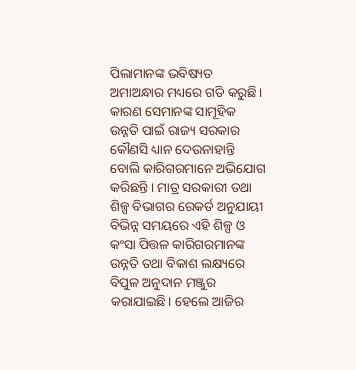ପିଲାମାନଙ୍କ ଭବିଷ୍ୟତ ଅମାଅନ୍ଧାର ମଧ୍ୟରେ ଗତି କରୁଛି। କାରଣ ସେମାନଙ୍କ ସାମୂହିକ ଉନ୍ନତି ପାଇଁ ରାଜ୍ୟ ସରକାର କୌଣସି ଧ୍ୟାନ ଦେଉନାହାନ୍ତି ବୋଲି କାରିଗରମାନେ ଅଭିଯୋଗ କରିଛନ୍ତି। ମାତ୍ର ସରକାରୀ ତଥା ଶିଳ୍ପ ବିଭାଗର ରେକର୍ଡ ଅନୁଯାୟୀ ବିଭିନ୍ନ ସମୟରେ ଏହି ଶିଳ୍ପ ଓ କଂସା ପିତ୍ତଳ କାରିଗରମାନଙ୍କ ଉନ୍ନତି ତଥା ବିକାଶ ଲକ୍ଷ୍ୟରେ ବିପୁଳ ଅନୁଦାନ ମଞ୍ଜୁର କରାଯାଇଛି। ହେଲେ ଆଜିର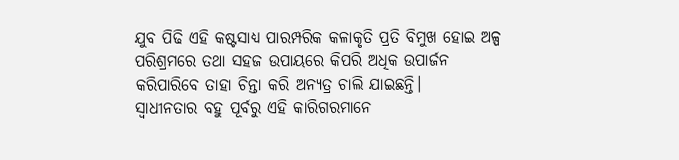ଯୁବ ପିଢି ଏହି କଷ୍ଟସାଧ୍ୟ ପାରମ୍ପରିକ କଳାକୃତି ପ୍ରତି ବିମୁଖ ହୋଇ ଅଳ୍ପ ପରିଶ୍ରମରେ ତଥା ସହଜ ଉପାୟରେ କିପରି ଅଧିକ ଉପାର୍ଜନ କରିପାରିବେ ତାହା ଚିନ୍ତା କରି ଅନ୍ୟତ୍ର ଚାଲି ଯାଇଛନ୍ତି।
ସ୍ବାଧୀନତାର ବହୁ ପୂର୍ବରୁ ଏହି କାରିଗରମାନେ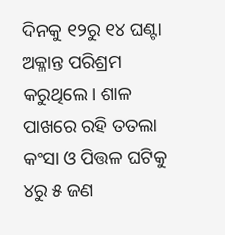ଦିନକୁ ୧୨ରୁ ୧୪ ଘଣ୍ଟା ଅକ୍ଳାନ୍ତ ପରିଶ୍ରମ କରୁଥିଲେ। ଶାଳ ପାଖରେ ରହି ତତଲା କଂସା ଓ ପିତ୍ତଳ ଘଟିକୁ ୪ରୁ ୫ ଜଣ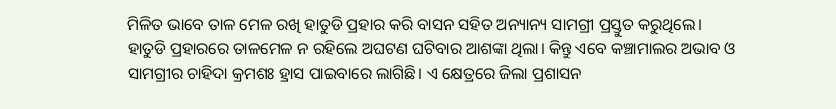ମିଳିତ ଭାବେ ତାଳ ମେଳ ରଖି ହାତୁଡି ପ୍ରହାର କରି ବାସନ ସହିତ ଅନ୍ୟାନ୍ୟ ସାମଗ୍ରୀ ପ୍ରସ୍ତୁତ କରୁଥିଲେ। ହାତୁଡି ପ୍ରହାରରେ ତାଳମେଳ ନ ରହିଲେ ଅଘଟଣ ଘଟିବାର ଆଶଙ୍କା ଥିଲା। କିନ୍ତୁ ଏବେ କଞ୍ଚାମାଲର ଅଭାବ ଓ ସାମଗ୍ରୀର ଚାହିଦା କ୍ରମଶଃ ହ୍ରାସ ପାଇବାରେ ଲାଗିଛି। ଏ କ୍ଷେତ୍ରରେ ଜିଲା ପ୍ରଶାସନ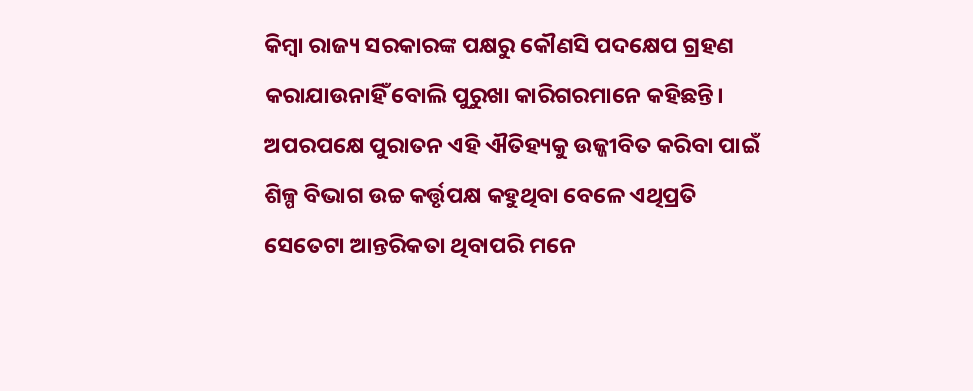କିମ୍ବା ରାଜ୍ୟ ସରକାରଙ୍କ ପକ୍ଷରୁ କୌଣସି ପଦକ୍ଷେପ ଗ୍ରହଣ କରାଯାଉନାହିଁ ବୋଲି ପୁରୁଖା କାରିଗରମାନେ କହିଛନ୍ତି। ଅପରପକ୍ଷେ ପୁରାତନ ଏହି ଐତିହ୍ୟକୁ ଉଜ୍ଜୀବିତ କରିବା ପାଇଁ ଶିଳ୍ପ ବିଭାଗ ଉଚ୍ଚ କର୍ତ୍ତୃପକ୍ଷ କହୁଥିବା ବେଳେ ଏଥିପ୍ରତି ସେତେଟା ଆନ୍ତରିକତା ଥିବାପରି ମନେ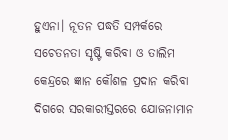ହୁଏନା। ନୂତନ ପଦ୍ଧତି ସମ୍ପର୍କରେ ସଚେତନତା ସୃଷ୍ଟି କରିବା ଓ ତାଲିମ କେନ୍ଦ୍ରରେ ଜ୍ଞାନ କୌଶଳ ପ୍ରଦାନ କରିବା ଦିଗରେ ସରକାରୀସ୍ତରରେ ଯୋଜନାମାନ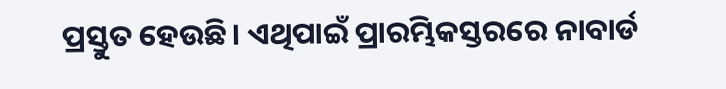ପ୍ରସ୍ତୁତ ହେଉଛି। ଏଥିପାଇଁ ପ୍ରାରମ୍ଭିକସ୍ତରରେ ନାବାର୍ଡ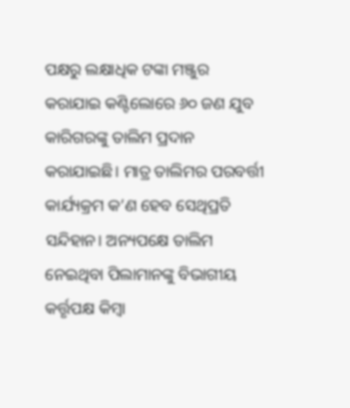ପକ୍ଷରୁ ଲକ୍ଷାଧିକ ଟଙ୍କା ମଞ୍ଜୁର କରାଯାଇ କଣ୍ଟିଲୋରେ ୬୦ ଜଣ ଯୁବ କାରିଗରଙ୍କୁ ତାଲିମ ପ୍ରଦାନ କରାଯାଇଛି। ମାତ୍ର ତାଲିମର ପରବର୍ତ୍ତୀ କାର୍ଯ୍ୟକ୍ରମ କ’ଣ ହେବ ସେଥିପ୍ରତି ସନ୍ଦିହାନ। ଅନ୍ୟପକ୍ଷେ ତାଲିମ ନେଇଥିବା ପିଲାମାନଙ୍କୁ ବିଭାଗୀୟ କର୍ତ୍ତୃପକ୍ଷ କିମ୍ବା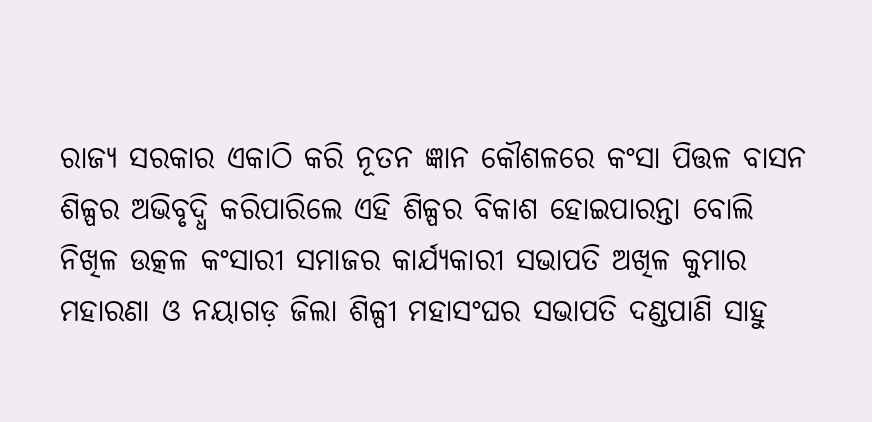ରାଜ୍ୟ ସରକାର ଏକାଠି କରି ନୂତନ ଜ୍ଞାନ କୌଶଳରେ କଂସା ପିତ୍ତଳ ବାସନ ଶିଳ୍ପର ଅଭିବୃଦ୍ଧି କରିପାରିଲେ ଏହି ଶିଳ୍ପର ବିକାଶ ହୋଇପାରନ୍ତା ବୋଲି ନିଖିଳ ଉତ୍କଳ କଂସାରୀ ସମାଜର କାର୍ଯ୍ୟକାରୀ ସଭାପତି ଅଖିଳ କୁମାର ମହାରଣା ଓ ନୟାଗଡ଼ ଜିଲା ଶିଳ୍ପୀ ମହାସଂଘର ସଭାପତି ଦଣ୍ଡପାଣି ସାହୁ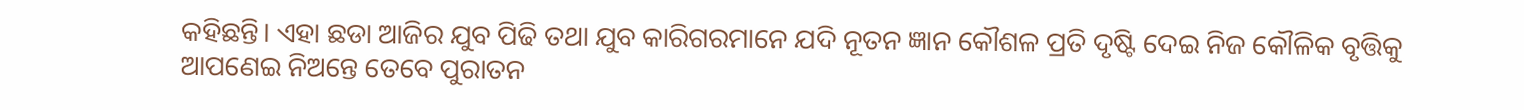କହିଛନ୍ତି। ଏହା ଛଡା ଆଜିର ଯୁବ ପିଢି ତଥା ଯୁବ କାରିଗରମାନେ ଯଦି ନୂତନ ଜ୍ଞାନ କୌଶଳ ପ୍ରତି ଦୃଷ୍ଟି ଦେଇ ନିଜ କୌଳିକ ବୃତ୍ତିକୁ ଆପଣେଇ ନିଅନ୍ତେ ତେବେ ପୁରାତନ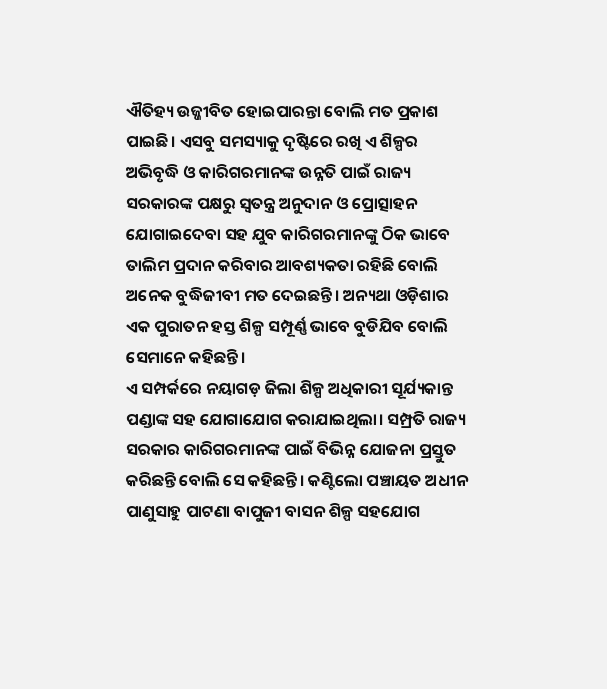ଐତିହ୍ୟ ଉଜ୍ଜୀବିତ ହୋଇପାରନ୍ତା ବୋଲି ମତ ପ୍ରକାଶ ପାଇଛି। ଏସବୁ ସମସ୍ୟାକୁ ଦୃଷ୍ଟିରେ ରଖି ଏ ଶିଳ୍ପର ଅଭିବୃଦ୍ଧି ଓ କାରିଗରମାନଙ୍କ ଉନ୍ନତି ପାଇଁ ରାଜ୍ୟ ସରକାରଙ୍କ ପକ୍ଷରୁ ସ୍ବତନ୍ତ୍ର ଅନୁଦାନ ଓ ପ୍ରୋତ୍ସାହନ ଯୋଗାଇଦେବା ସହ ଯୁବ କାରିଗରମାନଙ୍କୁ ଠିକ ଭାବେ ତାଲିମ ପ୍ରଦାନ କରିବାର ଆବଶ୍ୟକତା ରହିଛି ବୋଲି ଅନେକ ବୁଦ୍ଧିଜୀବୀ ମତ ଦେଇଛନ୍ତି। ଅନ୍ୟଥା ଓଡ଼ିଶାର ଏକ ପୁରାତନ ହସ୍ତ ଶିଳ୍ପ ସମ୍ପୂର୍ଣ୍ଣ ଭାବେ ବୁଡିଯିବ ବୋଲି ସେମାନେ କହିଛନ୍ତି।
ଏ ସମ୍ପର୍କରେ ନୟାଗଡ଼ ଜିଲା ଶିଳ୍ପ ଅଧିକାରୀ ସୂର୍ଯ୍ୟକାନ୍ତ ପଣ୍ଡାଙ୍କ ସହ ଯୋଗାଯୋଗ କରାଯାଇଥିଲା। ସମ୍ପ୍ରତି ରାଜ୍ୟ ସରକାର କାରିଗରମାନଙ୍କ ପାଇଁ ବିଭିନ୍ନ ଯୋଜନା ପ୍ରସ୍ତୁତ କରିଛନ୍ତି ବୋଲି ସେ କହିଛନ୍ତି। କଣ୍ଟିଲୋ ପଞ୍ଚାୟତ ଅଧୀନ ପାଣୁସାହୁ ପାଟଣା ବାପୁଜୀ ବାସନ ଶିଳ୍ପ ସହଯୋଗ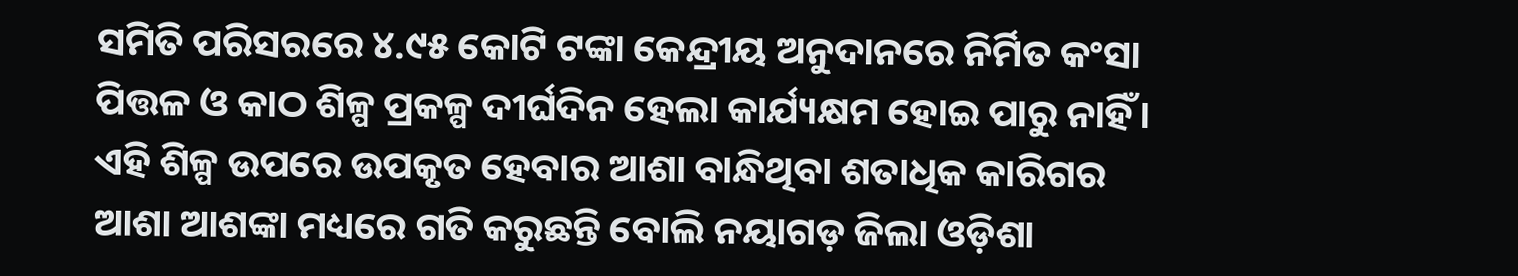ସମିତି ପରିସରରେ ୪.୯୫ କୋଟି ଟଙ୍କା କେନ୍ଦ୍ରୀୟ ଅନୁଦାନରେ ନିର୍ମିତ କଂସା ପିତ୍ତଳ ଓ କାଠ ଶିଳ୍ପ ପ୍ରକଳ୍ପ ଦୀର୍ଘଦିନ ହେଲା କାର୍ଯ୍ୟକ୍ଷମ ହୋଇ ପାରୁ ନାହିଁ। ଏହି ଶିଳ୍ପ ଉପରେ ଉପକୃତ ହେବାର ଆଶା ବାନ୍ଧିଥିବା ଶତାଧିକ କାରିଗର ଆଶା ଆଶଙ୍କା ମଧ୍ୟରେ ଗତି କରୁଛନ୍ତି ବୋଲି ନୟାଗଡ଼ ଜିଲା ଓଡ଼ିଶା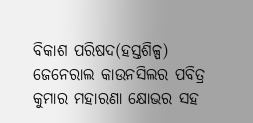ବିକାଶ ପରିଷଦ(ହସ୍ତଶିଳ୍ପ) ଜେନେରାଲ କାଉନସିଲର ପବିତ୍ର କୁମାର ମହାରଣା କ୍ଷୋଭର ସହ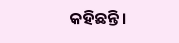କହିଛନ୍ତି।